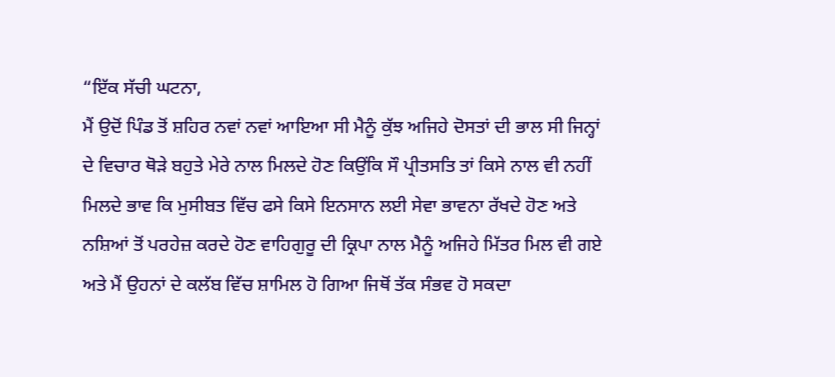“ਇੱਕ ਸੱਚੀ ਘਟਨਾ,
ਮੈਂ ਉਦੋਂ ਪਿੰਡ ਤੋਂ ਸ਼ਹਿਰ ਨਵਾਂ ਨਵਾਂ ਆਇਆ ਸੀ ਮੈਨੂੰ ਕੁੱਝ ਅਜਿਹੇ ਦੋਸਤਾਂ ਦੀ ਭਾਲ ਸੀ ਜਿਨ੍ਹਾਂ ਦੇ ਵਿਚਾਰ ਥੋੜੇ ਬਹੁਤੇ ਮੇਰੇ ਨਾਲ ਮਿਲਦੇ ਹੋਣ ਕਿਉਂਕਿ ਸੌ ਪ੍ਰੀਤਸਤਿ ਤਾਂ ਕਿਸੇ ਨਾਲ ਵੀ ਨਹੀਂ ਮਿਲਦੇ ਭਾਵ ਕਿ ਮੁਸੀਬਤ ਵਿੱਚ ਫਸੇ ਕਿਸੇ ਇਨਸਾਨ ਲਈ ਸੇਵਾ ਭਾਵਨਾ ਰੱਖਦੇ ਹੋਣ ਅਤੇ ਨਸ਼ਿਆਂ ਤੋਂ ਪਰਹੇਜ਼ ਕਰਦੇ ਹੋਣ ਵਾਹਿਗੁਰੂ ਦੀ ਕ੍ਰਿਪਾ ਨਾਲ ਮੈਨੂੰ ਅਜਿਹੇ ਮਿੱਤਰ ਮਿਲ ਵੀ ਗਏ ਅਤੇ ਮੈਂ ਉਹਨਾਂ ਦੇ ਕਲੱਬ ਵਿੱਚ ਸ਼ਾਮਿਲ ਹੋ ਗਿਆ ਜਿਥੋਂ ਤੱਕ ਸੰਭਵ ਹੋ ਸਕਦਾ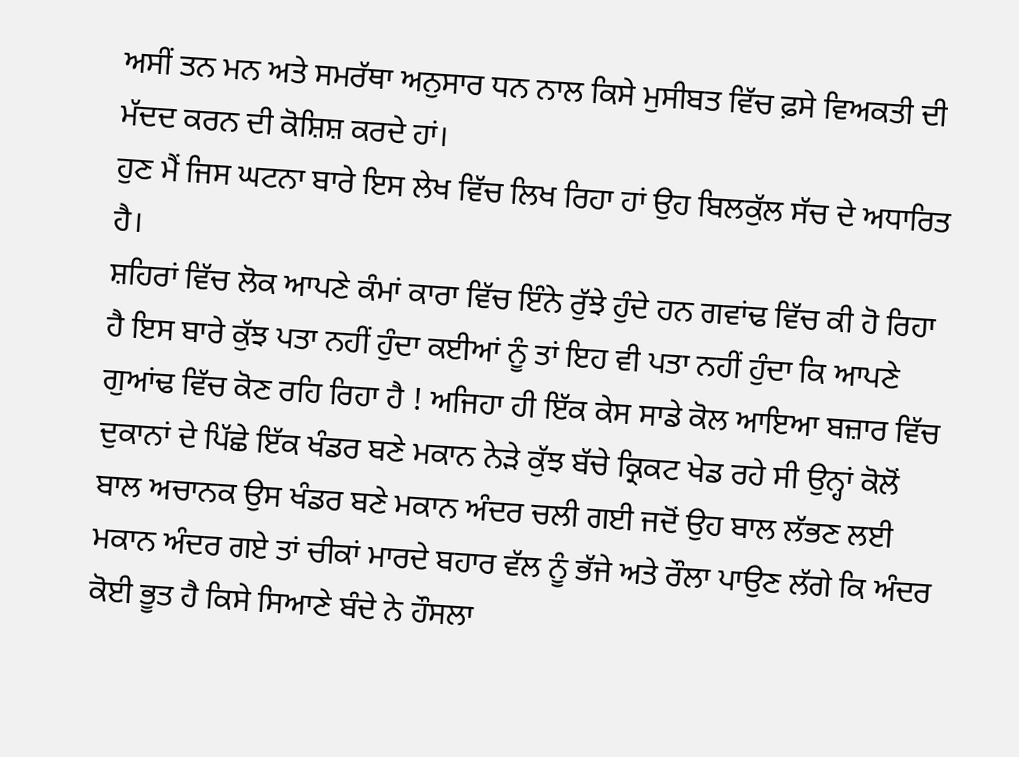ਅਸੀਂ ਤਨ ਮਨ ਅਤੇ ਸਮਰੱਥਾ ਅਨੁਸਾਰ ਧਨ ਨਾਲ ਕਿਸੇ ਮੁਸੀਬਤ ਵਿੱਚ ਫ਼ਸੇ ਵਿਅਕਤੀ ਦੀ ਮੱਦਦ ਕਰਨ ਦੀ ਕੋਸ਼ਿਸ਼ ਕਰਦੇ ਹਾਂ।
ਹੁਣ ਮੈਂ ਜਿਸ ਘਟਨਾ ਬਾਰੇ ਇਸ ਲੇਖ ਵਿੱਚ ਲਿਖ ਰਿਹਾ ਹਾਂ ਉਹ ਬਿਲਕੁੱਲ ਸੱਚ ਦੇ ਅਧਾਰਿਤ ਹੈ।
ਸ਼ਹਿਰਾਂ ਵਿੱਚ ਲੋਕ ਆਪਣੇ ਕੰਮਾਂ ਕਾਰਾ ਵਿੱਚ ਇੰਨੇ ਰੁੱਝੇ ਹੁੰਦੇ ਹਨ ਗਵਾਂਢ ਵਿੱਚ ਕੀ ਹੋ ਰਿਹਾ ਹੈ ਇਸ ਬਾਰੇ ਕੁੱਝ ਪਤਾ ਨਹੀਂ ਹੁੰਦਾ ਕਈਆਂ ਨੂੰ ਤਾਂ ਇਹ ਵੀ ਪਤਾ ਨਹੀਂ ਹੁੰਦਾ ਕਿ ਆਪਣੇ ਗੁਆਂਢ ਵਿੱਚ ਕੋਣ ਰਹਿ ਰਿਹਾ ਹੈ ! ਅਜਿਹਾ ਹੀ ਇੱਕ ਕੇਸ ਸਾਡੇ ਕੋਲ ਆਇਆ ਬਜ਼ਾਰ ਵਿੱਚ ਦੁਕਾਨਾਂ ਦੇ ਪਿੱਛੇ ਇੱਕ ਖੰਡਰ ਬਣੇ ਮਕਾਨ ਨੇੜੇ ਕੁੱਝ ਬੱਚੇ ਕ੍ਰਿਕਟ ਖੇਡ ਰਹੇ ਸੀ ਉਨ੍ਹਾਂ ਕੋਲੋਂ ਬਾਲ ਅਚਾਨਕ ਉਸ ਖੰਡਰ ਬਣੇ ਮਕਾਨ ਅੰਦਰ ਚਲੀ ਗਈ ਜਦੋਂ ਉਹ ਬਾਲ ਲੱਭਣ ਲਈ ਮਕਾਨ ਅੰਦਰ ਗਏ ਤਾਂ ਚੀਕਾਂ ਮਾਰਦੇ ਬਹਾਰ ਵੱਲ ਨੂੰ ਭੱਜੇ ਅਤੇ ਰੌਲਾ ਪਾਉਣ ਲੱਗੇ ਕਿ ਅੰਦਰ ਕੋਈ ਭੂਤ ਹੈ ਕਿਸੇ ਸਿਆਣੇ ਬੰਦੇ ਨੇ ਹੌਸਲਾ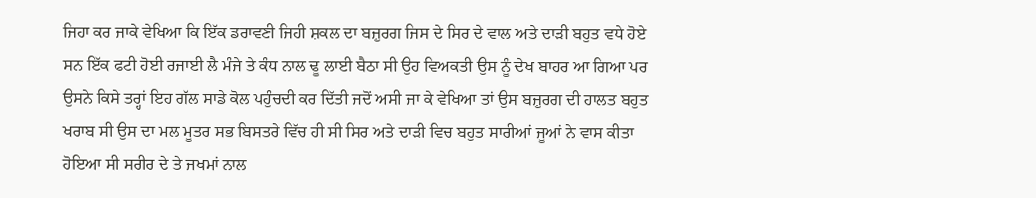ਜਿਹਾ ਕਰ ਜਾਕੇ ਵੇਖਿਆ ਕਿ ਇੱਕ ਡਰਾਵਣੀ ਜਿਹੀ ਸ਼ਕਲ ਦਾ ਬਜ਼ੁਰਗ ਜਿਸ ਦੇ ਸਿਰ ਦੇ ਵਾਲ ਅਤੇ ਦਾੜੀ ਬਹੁਤ ਵਧੇ ਹੋਏ ਸਨ ਇੱਕ ਫਟੀ ਹੋਈ ਰਜਾਈ ਲੈ ਮੰਜੇ ਤੇ ਕੰਧ ਨਾਲ ਢੂ ਲਾਈ ਬੈਠਾ ਸੀ ਉਹ ਵਿਅਕਤੀ ਉਸ ਨੂੰ ਦੇਖ ਬਾਹਰ ਆ ਗਿਆ ਪਰ ਉਸਨੇ ਕਿਸੇ ਤਰ੍ਹਾਂ ਇਹ ਗੱਲ ਸਾਡੇ ਕੋਲ ਪਹੁੰਚਦੀ ਕਰ ਦਿੱਤੀ ਜਦੋਂ ਅਸੀ ਜਾ ਕੇ ਵੇਖਿਆ ਤਾਂ ਉਸ ਬਜ਼ੁਰਗ ਦੀ ਹਾਲਤ ਬਹੁਤ ਖਰਾਬ ਸੀ ਉਸ ਦਾ ਮਲ ਮੂਤਰ ਸਭ ਬਿਸਤਰੇ ਵਿੱਚ ਹੀ ਸੀ ਸਿਰ ਅਤੇ ਦਾੜੀ ਵਿਚ ਬਹੁਤ ਸਾਰੀਆਂ ਜੂਆਂ ਨੇ ਵਾਸ ਕੀਤਾ ਹੋਇਆ ਸੀ ਸਰੀਰ ਦੇ ਤੇ ਜਖਮਾਂ ਨਾਲ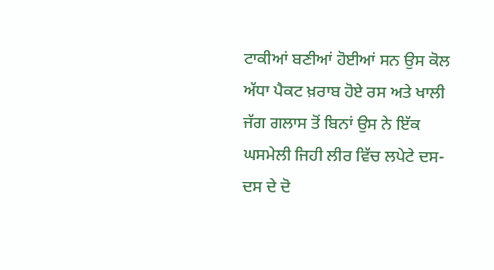ਟਾਕੀਆਂ ਬਣੀਆਂ ਹੋਈਆਂ ਸਨ ਉਸ ਕੋਲ ਅੱਧਾ ਪੈਕਟ ਖ਼ਰਾਬ ਹੋਏ ਰਸ ਅਤੇ ਖਾਲੀ ਜੱਗ ਗਲਾਸ ਤੋਂ ਬਿਨਾਂ ਉਸ ਨੇ ਇੱਕ ਘਸਮੇਲੀ ਜਿਹੀ ਲੀਰ ਵਿੱਚ ਲਪੇਟੇ ਦਸ- ਦਸ ਦੇ ਦੋ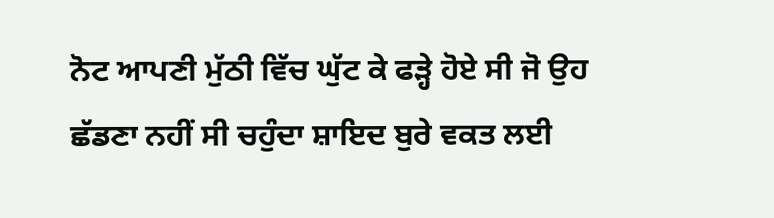ਨੋਟ ਆਪਣੀ ਮੁੱਠੀ ਵਿੱਚ ਘੁੱਟ ਕੇ ਫੜ੍ਹੇ ਹੋਏ ਸੀ ਜੋ ਉਹ ਛੱਡਣਾ ਨਹੀਂ ਸੀ ਚਹੁੰਦਾ ਸ਼ਾਇਦ ਬੁਰੇ ਵਕਤ ਲਈ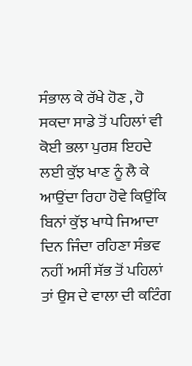ਸੰਭਾਲ ਕੇ ਰੱਖੇ ਹੋਣ , ਹੋ ਸਕਦਾ ਸਾਡੇ ਤੋਂ ਪਹਿਲਾਂ ਵੀ ਕੋਈ ਭਲਾ ਪੁਰਸ਼ ਇਹਦੇ ਲਈ ਕੁੱਝ ਖਾਣ ਨੂੰ ਲੈ ਕੇ ਆਉਂਦਾ ਰਿਹਾ ਹੋਵੇ ਕਿਉਂਕਿ ਬਿਨਾਂ ਕੁੱਝ ਖਾਧੇ ਜਿਆਦਾ ਦਿਨ ਜਿੰਦਾ ਰਹਿਣਾ ਸੰਭਵ ਨਹੀਂ ਅਸੀਂ ਸੱਭ ਤੋਂ ਪਹਿਲਾਂ ਤਾਂ ਉਸ ਦੇ ਵਾਲਾ ਦੀ ਕਟਿੰਗ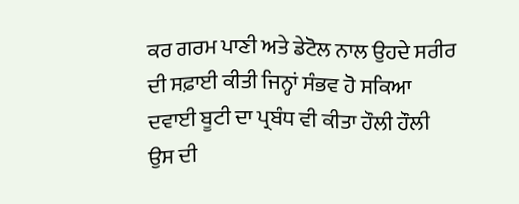ਕਰ ਗਰਮ ਪਾਣੀ ਅਤੇ ਡੇਟੋਲ ਨਾਲ ਉਹਦੇ ਸਰੀਰ ਦੀ ਸਫ਼ਾਈ ਕੀਤੀ ਜਿਨ੍ਹਾਂ ਸੰਭਵ ਹੋ ਸਕਿਆ ਦਵਾਈ ਬੂਟੀ ਦਾ ਪ੍ਰਬੰਧ ਵੀ ਕੀਤਾ ਹੌਲੀ ਹੌਲੀ ਉਸ ਦੀ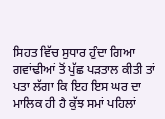ਸਿਹਤ ਵਿੱਚ ਸੁਧਾਰ ਹੁੰਦਾ ਗਿਆ ਗਵਾਂਢੀਆਂ ਤੋਂ ਪੁੱਛ ਪੜਤਾਲ ਕੀਤੀ ਤਾਂ ਪਤਾ ਲੱਗਾ ਕਿ ਇਹ ਇਸ ਘਰ ਦਾ ਮਾਲਿਕ ਹੀ ਹੈ ਕੁੱਝ ਸਮਾਂ ਪਹਿਲਾਂ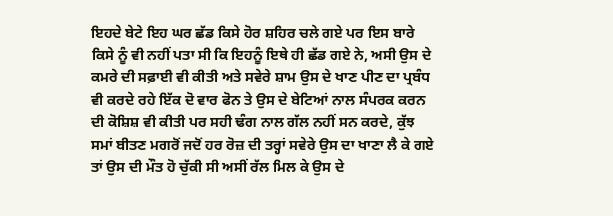ਇਹਦੇ ਬੇਟੇ ਇਹ ਘਰ ਛੱਡ ਕਿਸੇ ਹੋਰ ਸ਼ਹਿਰ ਚਲੇ ਗਏ ਪਰ ਇਸ ਬਾਰੇ ਕਿਸੇ ਨੂੰ ਵੀ ਨਹੀਂ ਪਤਾ ਸੀ ਕਿ ਇਹਨੂੰ ਇਥੇ ਹੀ ਛੱਡ ਗਏ ਨੇ, ਅਸੀ ਉਸ ਦੇ ਕਮਰੇ ਦੀ ਸਫ਼ਾਈ ਵੀ ਕੀਤੀ ਅਤੇ ਸਵੇਰੇ ਸ਼ਾਮ ਉਸ ਦੇ ਖਾਣ ਪੀਣ ਦਾ ਪ੍ਰਬੰਧ ਵੀ ਕਰਦੇ ਰਹੇ ਇੱਕ ਦੋ ਵਾਰ ਫੋਨ ਤੇ ਉਸ ਦੇ ਬੇਟਿਆਂ ਨਾਲ ਸੰਪਰਕ ਕਰਨ ਦੀ ਕੋਸ਼ਿਸ਼ ਵੀ ਕੀਤੀ ਪਰ ਸਹੀ ਢੰਗ ਨਾਲ ਗੱਲ ਨਹੀਂ ਸਨ ਕਰਦੇ, ਕੁੱਝ ਸਮਾਂ ਬੀਤਣ ਮਗਰੋਂ ਜਦੋਂ ਹਰ ਰੋਜ਼ ਦੀ ਤਰ੍ਹਾਂ ਸਵੇਰੇ ਉਸ ਦਾ ਖਾਣਾ ਲੈ ਕੇ ਗਏ ਤਾਂ ਉਸ ਦੀ ਮੌਤ ਹੋ ਚੁੱਕੀ ਸੀ ਅਸੀਂ ਰੱਲ ਮਿਲ ਕੇ ਉਸ ਦੇ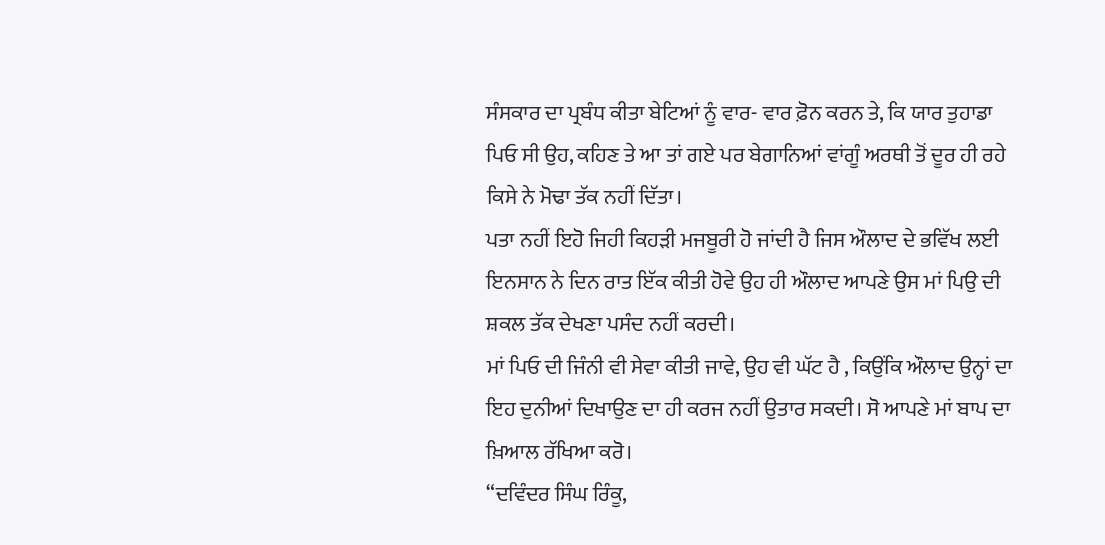ਸੰਸਕਾਰ ਦਾ ਪ੍ਰਬੰਧ ਕੀਤਾ ਬੇਟਿਆਂ ਨੂੰ ਵਾਰ- ਵਾਰ ਫ਼ੋਨ ਕਰਨ ਤੇ, ਕਿ ਯਾਰ ਤੁਹਾਡਾ ਪਿਓ ਸੀ ਉਹ, ਕਹਿਣ ਤੇ ਆ ਤਾਂ ਗਏ ਪਰ ਬੇਗਾਨਿਆਂ ਵਾਂਗੂੰ ਅਰਥੀ ਤੋਂ ਦੂਰ ਹੀ ਰਹੇ ਕਿਸੇ ਨੇ ਮੋਢਾ ਤੱਕ ਨਹੀਂ ਦਿੱਤਾ।
ਪਤਾ ਨਹੀਂ ਇਹੋ ਜਿਹੀ ਕਿਹੜੀ ਮਜਬੂਰੀ ਹੋ ਜਾਂਦੀ ਹੈ ਜਿਸ ਔਲਾਦ ਦੇ ਭਵਿੱਖ ਲਈ ਇਨਸਾਨ ਨੇ ਦਿਨ ਰਾਤ ਇੱਕ ਕੀਤੀ ਹੋਵੇ ਉਹ ਹੀ ਔਲਾਦ ਆਪਣੇ ਉਸ ਮਾਂ ਪਿਉ ਦੀ ਸ਼ਕਲ ਤੱਕ ਦੇਖਣਾ ਪਸੰਦ ਨਹੀਂ ਕਰਦੀ।
ਮਾਂ ਪਿਓ ਦੀ ਜਿੰਨੀ ਵੀ ਸੇਵਾ ਕੀਤੀ ਜਾਵੇ, ਉਹ ਵੀ ਘੱਟ ਹੈ , ਕਿਉਂਕਿ ਔਲਾਦ ਉਨ੍ਹਾਂ ਦਾ ਇਹ ਦੁਨੀਆਂ ਦਿਖਾਉਣ ਦਾ ਹੀ ਕਰਜ ਨਹੀਂ ਉਤਾਰ ਸਕਦੀ। ਸੋ ਆਪਣੇ ਮਾਂ ਬਾਪ ਦਾ ਖ਼ਿਆਲ ਰੱਖਿਆ ਕਰੋ।
“ਦਵਿੰਦਰ ਸਿੰਘ ਰਿੰਕੂ,